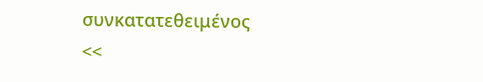συνκατατεθειμένος
<<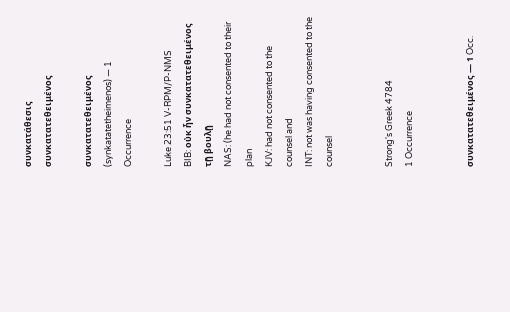συνκατάθεσις
συνκατατεθειμένος

συνκατατεθειμένος (synkatatetheimenos) — 1 Occurrence

Luke 23:51 V-RPM/P-NMS
BIB: οὐκ ἦν συνκατατεθειμένος τῇ βουλῇ
NAS: (he had not consented to their plan
KJV: had not consented to the counsel and
INT: not was having consented to the counsel


Strong's Greek 4784
1 Occurrence


συνκατατεθειμένος — 1 Occ.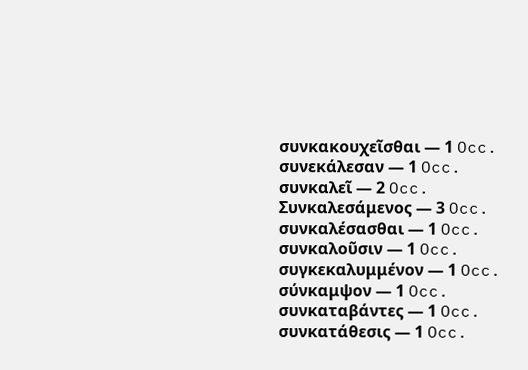συνκακουχεῖσθαι — 1 Occ.
συνεκάλεσαν — 1 Occ.
συνκαλεῖ — 2 Occ.
Συνκαλεσάμενος — 3 Occ.
συνκαλέσασθαι — 1 Occ.
συνκαλοῦσιν — 1 Occ.
συγκεκαλυμμένον — 1 Occ.
σύνκαμψον — 1 Occ.
συνκαταβάντες — 1 Occ.
συνκατάθεσις — 1 Occ.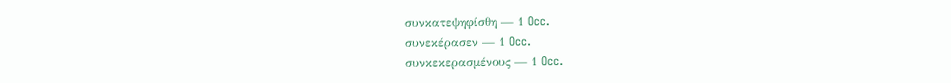συνκατεψηφίσθη — 1 Occ.
συνεκέρασεν — 1 Occ.
συνκεκερασμένους — 1 Occ.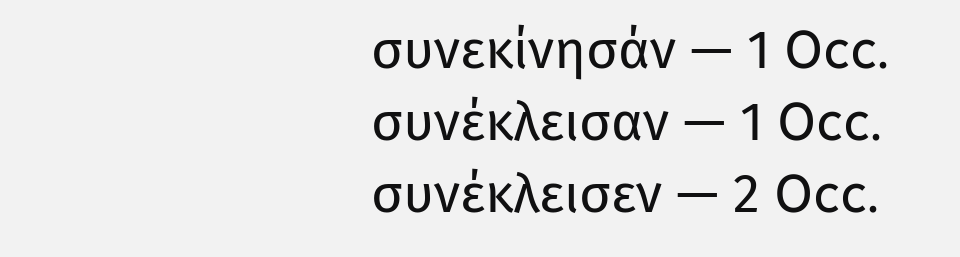συνεκίνησάν — 1 Occ.
συνέκλεισαν — 1 Occ.
συνέκλεισεν — 2 Occ.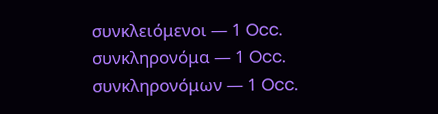συνκλειόμενοι — 1 Occ.
συνκληρονόμα — 1 Occ.
συνκληρονόμων — 1 Occ.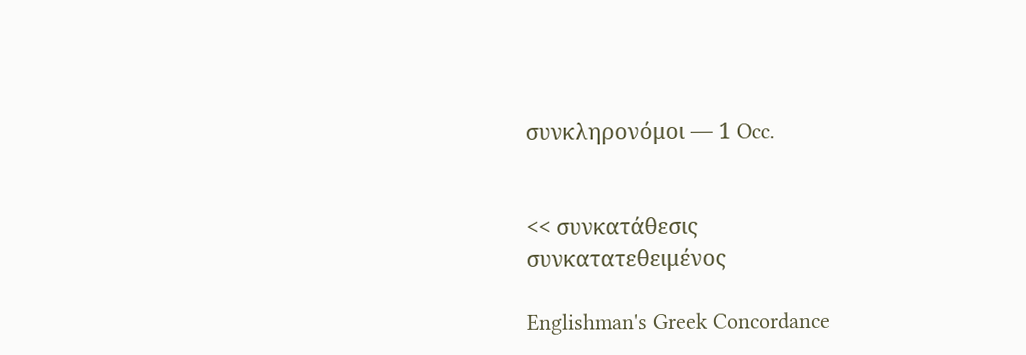συνκληρονόμοι — 1 Occ.


<< συνκατάθεσις
συνκατατεθειμένος

Englishman's Greek Concordance